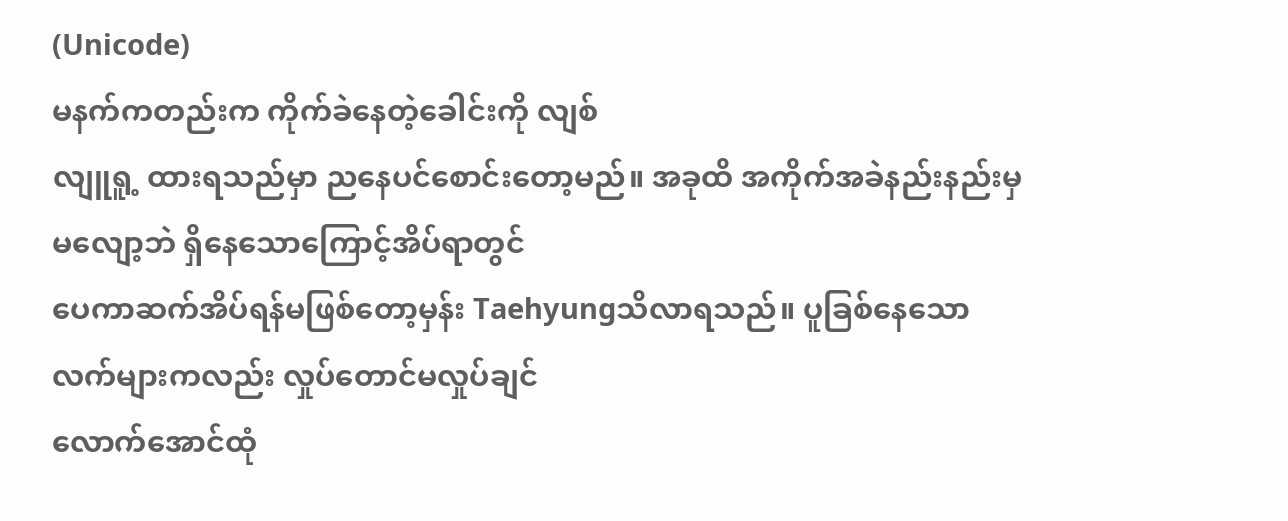(Unicode)
မနက်ကတည်းက ကိုက်ခဲနေတဲ့ခေါင်းကို လျစ်
လျူရူ့ ထားရသည်မှာ ညနေပင်စောင်းတော့မည်။ အခုထိ အကိုက်အခဲနည်းနည်းမှ
မလျော့ဘဲ ရှိနေသောကြောင့်အိပ်ရာတွင်
ပေကာဆက်အိပ်ရန်မဖြစ်တော့မှန်း Taehyungသိလာရသည်။ ပူခြစ်နေသော
လက်များကလည်း လှုပ်တောင်မလှုပ်ချင်
လောက်အောင်ထုံ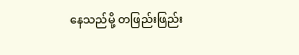နေသည်မို့ တဖြည်းဖြည်း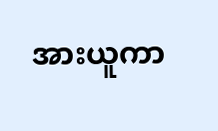အားယူကာ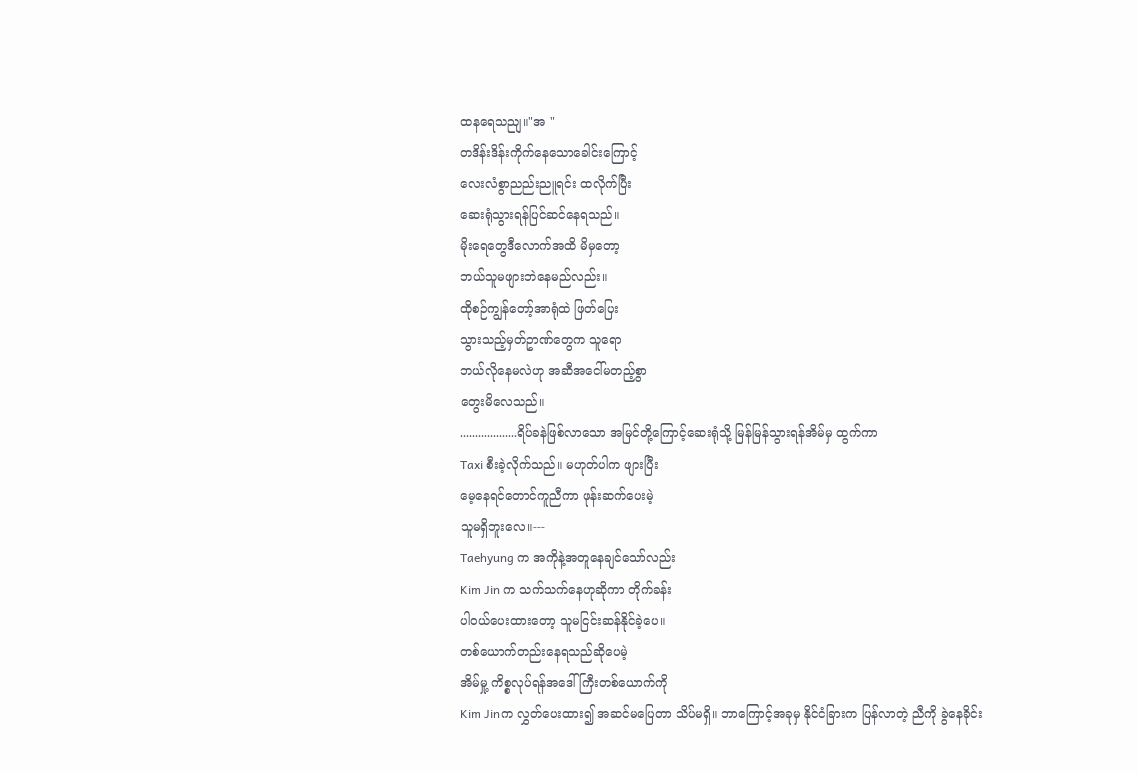ထနရေသညျ။"အ "
တဒိန်းဒိန်းကိုက်နေသောခေါင်းကြောင့်
လေးလံစွာညည်းညူရင်း ထလိုက်ပြီး
ဆေးရုံသွားရန်ပြင်ဆင်နေရသည်။
မိုးရေတွေဒီလောက်အထိ မိမှတော့
ဘယ်သူမဖျားဘဲနေမည်လည်း။
ထိုစဉ်ကျွန်တော့်အာရုံထဲ ဖြတ်ပြေး
သွားသည့်မှတ်ဥာဏ်တွေက သူရော
ဘယ်လိုနေမလဲဟု အဆီအငေါ်မတည့်စွာ
တွေးမိလေသည်။
...................ရိပ်ခနဲဖြစ်လာသော အမြင်တို့ကြောင့်ဆေးရုံသို့ မြန်မြန်သွားရန်အိမ်မှ ထွက်ကာ
Taxi စီးခဲ့လိုက်သည်။ မဟုတ်ပါက ဖျားပြီး
မေ့နေရင်တောင်ကူညီကာ ဖုန်းဆက်ပေးမဲ့
သူမရှိဘူးလေ။---
Taehyung က အကိုနဲ့အတူနေချင်သော်လည်း
Kim Jin က သက်သက်နေဟုဆိုကာ တိုက်ခန်း
ပါဝယ်ပေးထားတော့ သူမငြင်းဆန်နိုင်ခဲ့ပေ။
တစ်ယောက်တည်းနေရသည်ဆိုပေမဲ့
အိမ်မှု့ ကိစ္စလုပ်ရန်အဒေါ်ကြီးတစ်ယောက်ကို
Kim Jinက လွှတ်ပေးထား၍ အဆင်မပြေတာ သိပ်မရှိ။ ဘာကြောင့်အခုမှ နိုင်ငံခြားက ပြန်လာတဲ့ ညီကို ခွဲနေခိုင်း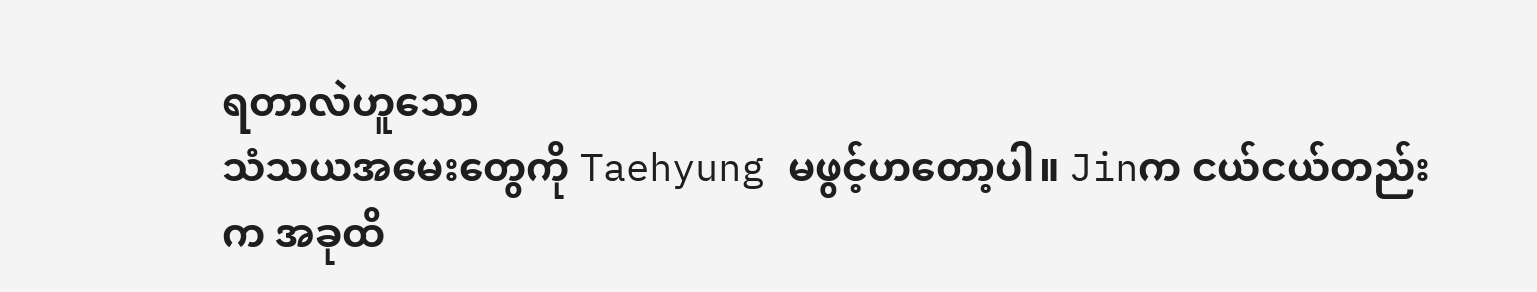ရတာလဲဟူသော
သံသယအမေးတွေကို Taehyung မဖွင့်ဟတော့ပါ။ Jinက ငယ်ငယ်တည်းက အခုထိ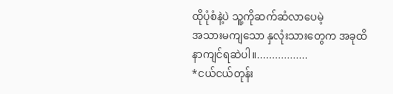ထိုပုံစံနဲ့ပဲ သူ့ကိုဆက်ဆံလာပေမဲ့
အသားမကျသော နှလုံးသားတွေက အခုထိ
နာကျင်ရဆဲပါ။.................
*ငယ်ငယ်တုန်း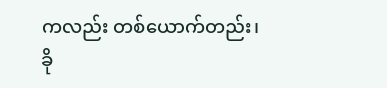ကလည်း တစ်ယောက်တည်း၊
ခို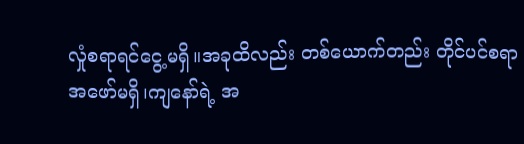လှုံစရာရင်ငွေ့မရှိ။အခုထိလည်း တစ်ယောက်တည်း တိုင်ပင်စရာ
အဖော်မရှိ၊ကျနော်ရဲ့ အ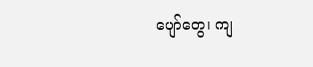ပျော်တွေ၊ ကျ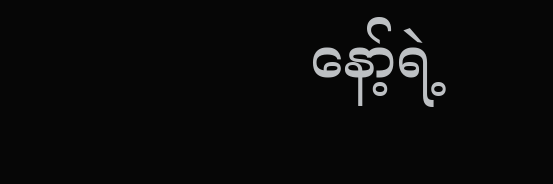နော့်ရဲ့